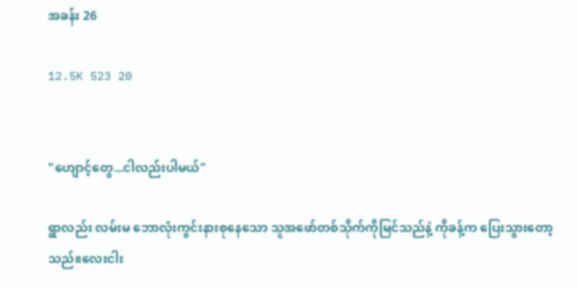အခန်း 26

12.5K 523 20


"ဟျောင့်တွေ...ငါလည်းပါမယ်"

ရွာလည်း လမ်းမ ဘောလုံးကွင်းနားစုနေသော သူအဖော်တစ်သိုက်ကိုမြင်သည်နဲ့ ကိုခန့်က ပြေးသွားတော့သည်။လေးငါး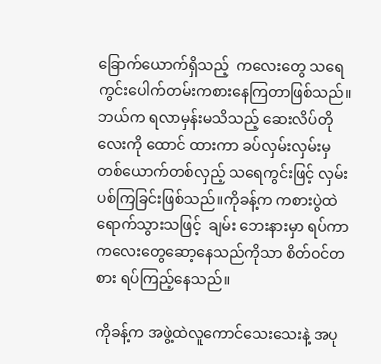ခြောက်ယောက်ရှိသည့်  ကလေးတွေ သရေကွင်းပေါက်တမ်းကစားနေကြတာဖြစ်သည်။ဘယ်က ရလာမှန်းမသိသည့် ဆေးလိပ်တိုလေးကို ထောင် ထားကာ ခပ်လှမ်းလှမ်းမှ တစ်ယောက်တစ်လှည့် သရေကွင်းဖြင့် လှမ်းပစ်ကြခြင်းဖြစ်သည်။ကိုခန့်က ကစားပွဲထဲရောက်သွားသဖြင့်  ချမ်း ဘေးနားမှာ ရပ်ကာ ကလေးတွေဆော့နေသည်ကိုသာ စိတ်ဝင်တစား ရပ်ကြည့်နေသည်။

ကိုခန့်က အဖွဲ့ထဲလူကောင်သေးသေးနဲ့ အပု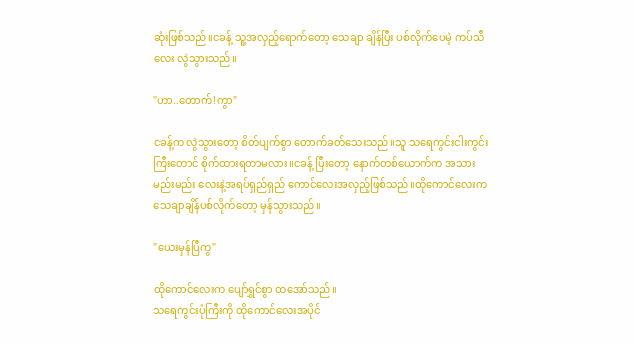ဆုံးဖြစ်သည်။ငခန့် သူ့အလှည့်ရောက်တော့ သေချာ ချိန်ပြီး ပစ်လိုက်ပေမဲ့ ကပ်သီလေး လွဲသွားသည်။

"ဟာ..တောက်!ကွာ"

ငခန့်က လွဲသွားတော့ စိတ်ပျက်စွာ တောက်ခတ်သေးသည်။သူ သရေကွင်းငါးကွင်းကြီးတောင် စိုက်ထားရတာမလား။ငခန့် ပြီးတော့ နောက်တစ်ယောက်က အသားမည်းမည်း‌ လေးနဲ့အရပ်ရှည်ရှည် ကောင်လေးအလှည့်ဖြစ်သည်။ထိုကောင်လေးက သေချာချိန်ပစ်လိုက်တော့ မှန်သွားသည်။

"ယေးမှန်ပြီကွ"

ထိုကောင်လေးက ပျော်ရွှင်စွာ ထအော်သည်။
သရေကွင်းပုံကြီးကို ထိုကောင်လေးအပိုင်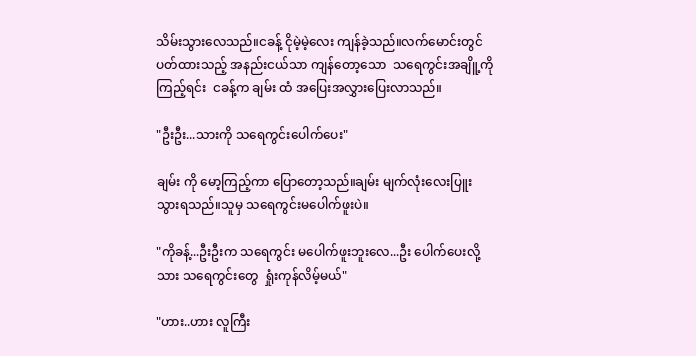သိမ်းသွားလေသည်။ငခန့် ငိုမဲ့မဲ့လေး ကျန်ခဲ့သည်။လက်မောင်းတွင် ပတ်ထားသည့် အနည်းငယ်သာ ကျန်တော့သော  သရေကွင်းအချိူ့ကို ကြည့်ရင်း  ငခန့်က ချမ်း ထံ အပြေးအလွှားပြေးလာသည်။

"ဦးဦး...သားကို သရေကွင်းပေါက်ပေး"

ချမ်း ကို မော့ကြည့်ကာ ပြောတော့သည်။ချမ်း မျက်လုံးလေးပြူးသွားရသည်။သူမှ သရေကွင်းမပေါက်ဖူးပဲ။

"ကိုခန့်...ဦးဦးက သရေကွင်း မပေါက်ဖူးဘူးလေ...ဦး ပေါက်ပေးလို့ သား သရေကွင်းတွေ  ရှုံးကုန်လိမ့်မယ်"

"ဟား..ဟား လူကြီး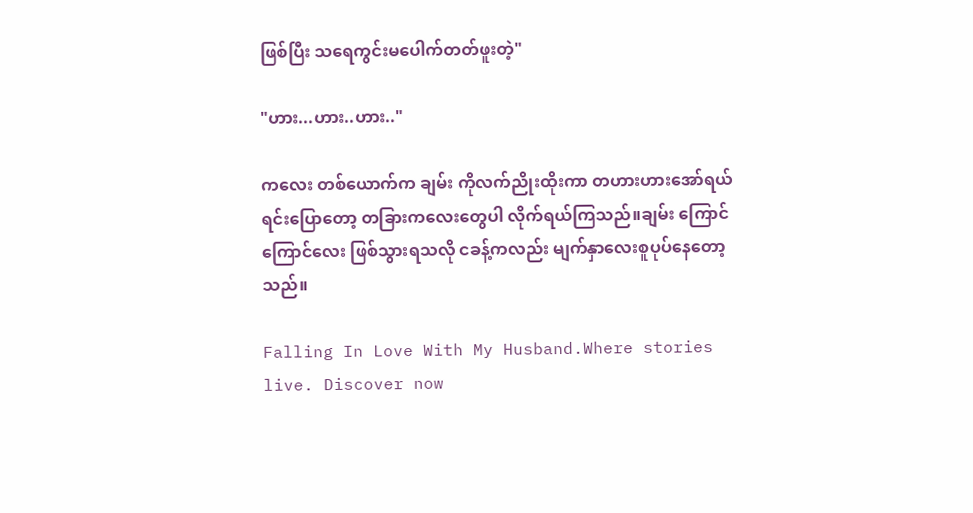ဖြစ်ပြီး သရေကွင်းမပေါက်တတ်ဖူးတဲ့"

"ဟား...ဟား..ဟား.."

ကလေး တစ်ယောက်က ချမ်း ကိုလက်ညိုးထိုးကာ တဟားဟားအော်ရယ်ရင်းပြောတော့ တခြားကလေးတွေပါ လိုက်ရယ်ကြသည်။ချမ်း ကြောင်ကြောင်လေး ဖြစ်သွားရသလို ငခန့်ကလည်း မျက်နှာလေးစူပုပ်နေတော့သည်။

Falling In Love With My Husband.Where stories live. Discover now